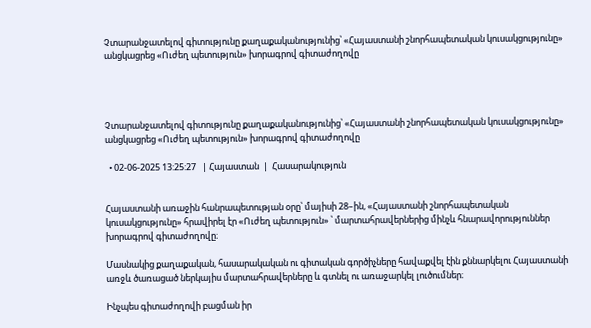Չտարանջատելով գիտությունը քաղաքականությունից՝ «Հայաստանի շնորհապետական կուսակցությունը» անցկացրեց «Ուժեղ պետություն» խորագրով գիտաժողովը




Չտարանջատելով գիտությունը քաղաքականությունից՝ «Հայաստանի շնորհապետական կուսակցությունը» անցկացրեց «Ուժեղ պետություն» խորագրով գիտաժողովը

  • 02-06-2025 13:25:27   | Հայաստան  |  Հասարակություն


Հայաստանի առաջին հանրապետության օրը՝ մայիսի 28–ին, «Հայաստանի շնորհապետական կուսակցությունը» հրավիրել էր «Ուժեղ պետություն» ՝ մարտահրավերներից մինչև հնարավորություններ խորագրով գիտաժողովը։

Մասնակից քաղաքական, հասարակական ու գիտական գործիչները հավաքվել էին քննարկելու Հայաստանի առջև ծառացած ներկայիս մարտահրավերները և գտնել ու առաջարկել լուծումներ։

Ինչպես գիտաժողովի բացման իր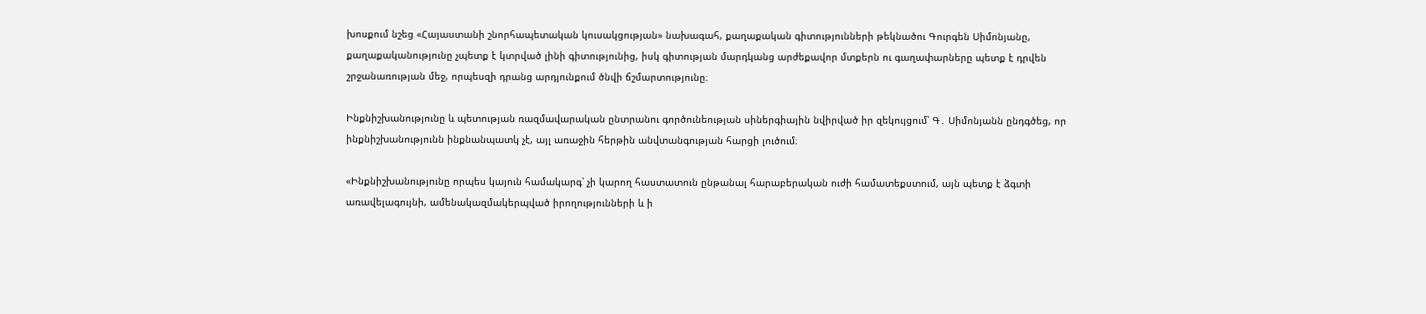խոսքում նշեց «Հայաստանի շնորհապետական կուսակցության» նախագահ, քաղաքական գիտությունների թեկնածու Գուրգեն Սիմոնյանը, քաղաքականությունը չպետք է կտրված լինի գիտությունից, իսկ գիտության մարդկանց արժեքավոր մտքերն ու գաղափարները պետք է դրվեն շրջանառության մեջ, որպեսզի դրանց արդյունքում ծնվի ճշմարտությունը։

Ինքնիշխանությունը և պետության ռազմավարական ընտրանու գործունեության սիներգիային նվիրված իր զեկույցում՝ Գ․ Սիմոնյանն ընդգծեց, որ ինքնիշխանությունն ինքնանպատկ չէ, այլ առաջին հերթին անվտանգության հարցի լուծում։

«Ինքնիշխանությունը որպես կայուն համակարգ՝ չի կարող հաստատուն ընթանալ հարաբերական ուժի համատեքստում, այն պետք է ձգտի առավելագույնի, ամենակազմակերպված իրողությունների և ի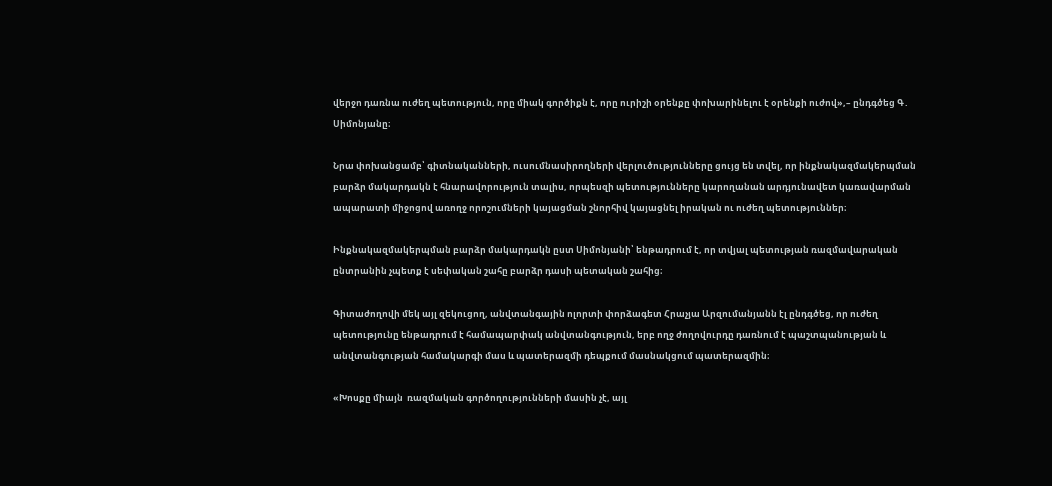վերջո դառնա ուժեղ պետություն, որը միակ գործիքն է, որը ուրիշի օրենքը փոխարինելու է օրենքի ուժով»,– ընդգծեց Գ․ Սիմոնյանը։

Նրա փոխանցամբ՝ գիտնականների, ուսումնասիրողների վերլուծությունները ցույց են տվել, որ ինքնակազմակերպման  բարձր մակարդակն է հնարավորություն տալիս, որպեսզի պետությունները կարողանան արդյունավետ կառավարման ապարատի միջոցով առողջ որոշումների կայացման շնորհիվ կայացնել իրական ու ուժեղ պետություններ։

Ինքնակազմակերպման բարձր մակարդակն ըստ Սիմոնյանի՝ ենթադրում է, որ տվյալ պետության ռազմավարական ընտրանին չպետք է սեփական շահը բարձր դասի պետական շահից։

Գիտաժողովի մեկ այլ զեկուցող, անվտանգային ոլորտի փորձագետ Հրաչյա Արզումանյանն էլ ընդգծեց, որ ուժեղ պետությունը ենթադրում է համապարփակ անվտանգություն, երբ ողջ ժողովուրդը դառնում է պաշտպանության և անվտանգության համակարգի մաս և պատերազմի դեպքում մասնակցում պատերազմին։

«Խոսքը միայն  ռազմական գործողությունների մասին չէ, այլ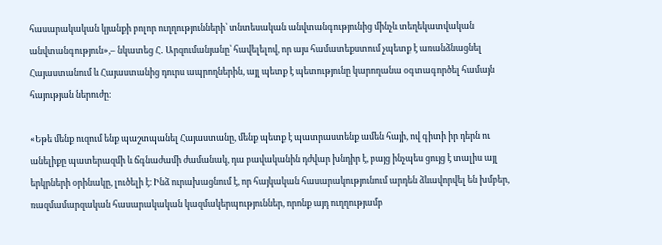հասարակական կյանքի բոլոր ուղղությունների՝ տնտեսական անվտանգությունից մինչև տեղեկատվական անվտանգություն»,– նկատեց Հ․ Արզումանյանը՝ հավելելով, որ այս համատեքստում չպետք է առանձնացնել Հայաստանում և Հայաստանից դուրս ապրողներին, այլ պետք է պետությունը կարողանա օգտագործել համայն հայության ներուժը։

«Եթե մենք ուզում ենք պաշտպանել Հայաստանը, մենք պետք է պատրաստենք ամեն հայի, ով գիտի իր դերն ու անելիքը պատերազմի և ճգնաժամի ժամանակ, դա բավականին դժվար խնդիր է, բայց ինչպես ցույց է տալիս այլ երկրների օրինակը, լուծելի է։ Ինձ ուրախացնում է, որ հայկական հասարակությունում արդեն ձևավորվել են խմբեր, ռազմամարզական հասարակական կազմակերպություններ, որոնք այդ ուղղությամբ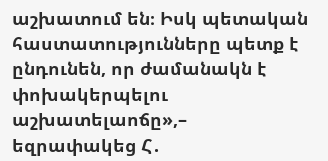աշխատում են։ Իսկ պետական հաստատությունները պետք է ընդունեն, որ ժամանակն է փոխակերպելու աշխատելաոճը»,– եզրափակեց Հ․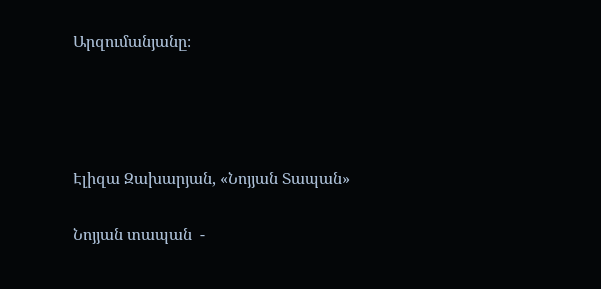Արզումանյանը։




Էլիզա Զախարյան, «Նոյյան Տապան»

Նոյյան տապան  -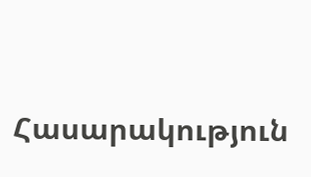Հասարակություն